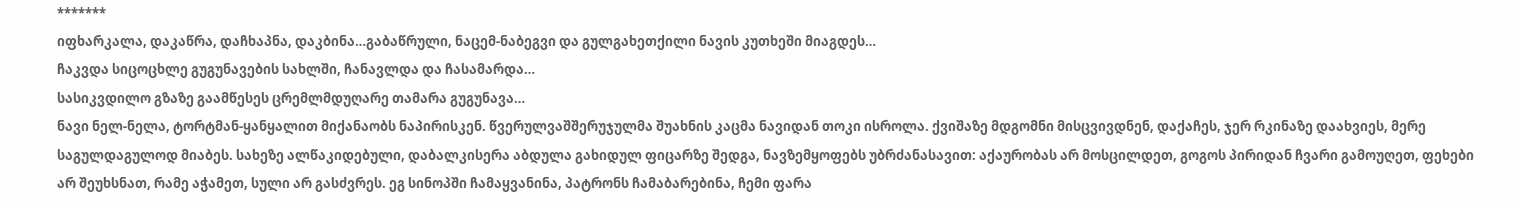*******
იფხარკალა, დაკაწრა, დაჩხაპნა, დაკბინა…გაბაწრული, ნაცემ-ნაბეგვი და გულგახეთქილი ნავის კუთხეში მიაგდეს…
ჩაკვდა სიცოცხლე გუგუნავების სახლში, ჩანავლდა და ჩასამარდა…
სასიკვდილო გზაზე გაამწესეს ცრემლმდუღარე თამარა გუგუნავა…
ნავი ნელ-ნელა, ტორტმან-ყანყალით მიქანაობს ნაპირისკენ. წვერულვაშშერუჯულმა შუახნის კაცმა ნავიდან თოკი ისროლა. ქვიშაზე მდგომნი მისცვივდნენ, დაქაჩეს, ჯერ რკინაზე დაახვიეს, მერე საგულდაგულოდ მიაბეს. სახეზე ალწაკიდებული, დაბალკისერა აბდულა გახიდულ ფიცარზე შედგა, ნავზემყოფებს უბრძანასავით: აქაურობას არ მოსცილდეთ, გოგოს პირიდან ჩვარი გამოუღეთ, ფეხები არ შეუხსნათ, რამე აჭამეთ, სული არ გასძვრეს. ეგ სინოპში ჩამაყვანინა, პატრონს ჩამაბარებინა, ჩემი ფარა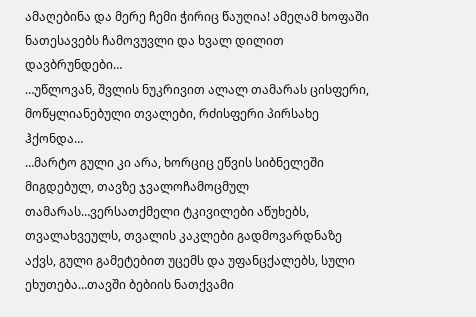ამაღებინა და მერე ჩემი ჭირიც წაუღია! ამეღამ ხოფაში ნათესავებს ჩამოვუვლი და ხვალ დილით დავბრუნდები…
…უწლოვან, შვლის ნუკრივით ალალ თამარას ცისფერი, მოწყლიანებული თვალები, რძისფერი პირსახე ჰქონდა…
…მარტო გული კი არა, ხორციც ეწვის სიბნელეში მიგდებულ, თავზე ჯვალოჩამოცმულ თამარას…ვერსათქმელი ტკივილები აწუხებს, თვალახვეულს, თვალის კაკლები გადმოვარდნაზე აქვს, გული გამეტებით უცემს და უფანცქალებს, სული ეხუთება…თავში ბებიის ნათქვამი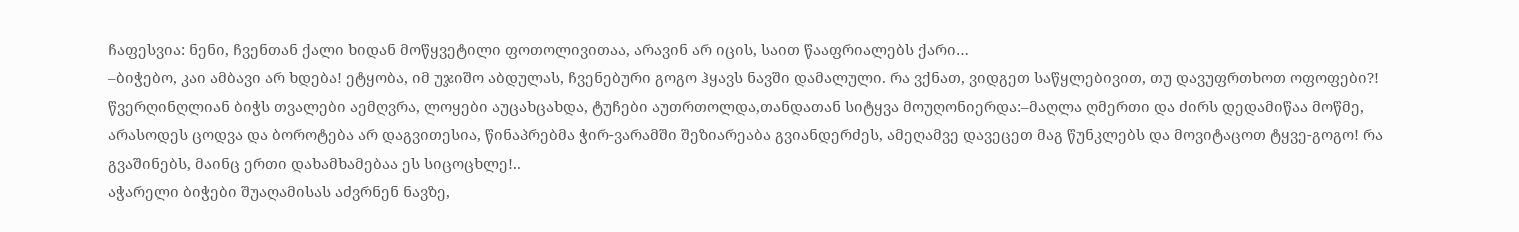ჩაფესვია: ნენი, ჩვენთან ქალი ხიდან მოწყვეტილი ფოთოლივითაა, არავინ არ იცის, საით წააფრიალებს ქარი…
–ბიჭებო, კაი ამბავი არ ხდება! ეტყობა, იმ უჯიშო აბდულას, ჩვენებური გოგო ჰყავს ნავში დამალული. რა ვქნათ, ვიდგეთ საწყლებივით, თუ დავუფრთხოთ ოფოფები?! წვერღინღლიან ბიჭს თვალები აემღვრა, ლოყები აუცახცახდა, ტუჩები აუთრთოლდა,თანდათან სიტყვა მოუღონიერდა:–მაღლა ღმერთი და ძირს დედამიწაა მოწმე, არასოდეს ცოდვა და ბოროტება არ დაგვითესია, წინაპრებმა ჭირ-ვარამში შეზიარეაბა გვიანდერძეს, ამეღამვე დავეცეთ მაგ წუნკლებს და მოვიტაცოთ ტყვე-გოგო! რა გვაშინებს, მაინც ერთი დახამხამებაა ეს სიცოცხლე!..
აჭარელი ბიჭები შუაღამისას აძვრნენ ნავზე,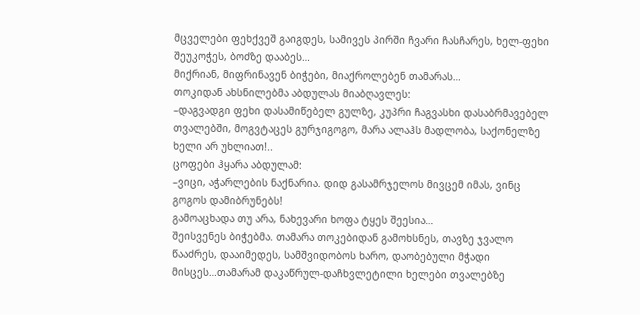მცველები ფეხქვეშ გაიგდეს, სამივეს პირში ჩვარი ჩასჩარეს, ხელ-ფეხი შეუკოჭეს, ბოძზე დააბეს…
მიქრიან, მიფრინავენ ბიჭები, მიაქროლებენ თამარას…
თოკიდან ახსნილებმა აბდულას მიაბღავლეს:
–დაგვადგი ფეხი დასამიწებელ გულზე, კუპრი ჩაგვასხი დასაბრმავებელ თვალებში, მოგვტაცეს გურჯიგოგო, მარა ალაჰს მადლობა, საქონელზე ხელი არ უხლიათ!..
ცოფები ჰყარა აბდულამ:
–ვიცი, აჭარლების ნაქნარია. დიდ გასამრჯელოს მივცემ იმას, ვინც გოგოს დამიბრუნებს!
გამოაცხადა თუ არა, ნახევარი ხოფა ტყეს შეესია…
შეისვენეს ბიჭებმა. თამარა თოკებიდან გამოხსნეს, თავზე ჯვალო წააძრეს, დააიმედეს, სამშვიდობოს ხარო, დაობებული მჭადი მისცეს…თამარამ დაკაწრულ-დაჩხვლეტილი ხელები თვალებზე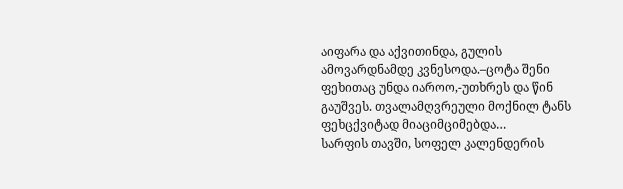აიფარა და აქვითინდა, გულის ამოვარდნამდე კვნესოდა.–ცოტა შენი ფეხითაც უნდა იაროო,-უთხრეს და წინ გაუშვეს. თვალამღვრეული მოქნილ ტანს ფეხცქვიტად მიაციმციმებდა…
სარფის თავში, სოფელ კალენდერის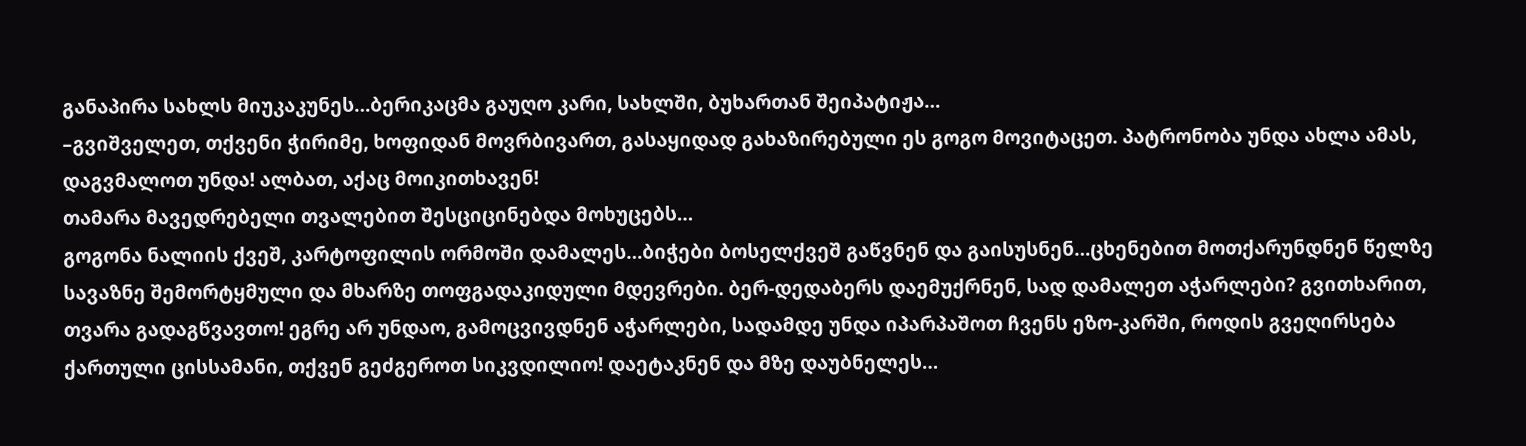განაპირა სახლს მიუკაკუნეს…ბერიკაცმა გაუღო კარი, სახლში, ბუხართან შეიპატიჟა…
–გვიშველეთ, თქვენი ჭირიმე, ხოფიდან მოვრბივართ, გასაყიდად გახაზირებული ეს გოგო მოვიტაცეთ. პატრონობა უნდა ახლა ამას, დაგვმალოთ უნდა! ალბათ, აქაც მოიკითხავენ!
თამარა მავედრებელი თვალებით შესციცინებდა მოხუცებს…
გოგონა ნალიის ქვეშ, კარტოფილის ორმოში დამალეს…ბიჭები ბოსელქვეშ გაწვნენ და გაისუსნენ…ცხენებით მოთქარუნდნენ წელზე სავაზნე შემორტყმული და მხარზე თოფგადაკიდული მდევრები. ბერ-დედაბერს დაემუქრნენ, სად დამალეთ აჭარლები? გვითხარით, თვარა გადაგწვავთო! ეგრე არ უნდაო, გამოცვივდნენ აჭარლები, სადამდე უნდა იპარპაშოთ ჩვენს ეზო-კარში, როდის გვეღირსება ქართული ცისსამანი, თქვენ გეძგეროთ სიკვდილიო! დაეტაკნენ და მზე დაუბნელეს…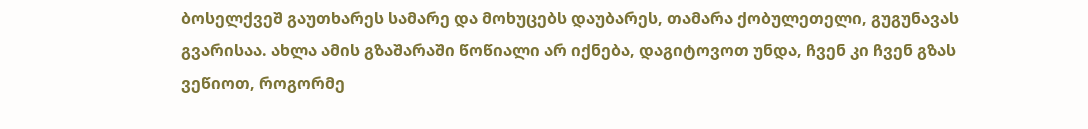ბოსელქვეშ გაუთხარეს სამარე და მოხუცებს დაუბარეს, თამარა ქობულეთელი, გუგუნავას გვარისაა. ახლა ამის გზაშარაში წოწიალი არ იქნება, დაგიტოვოთ უნდა, ჩვენ კი ჩვენ გზას ვეწიოთ, როგორმე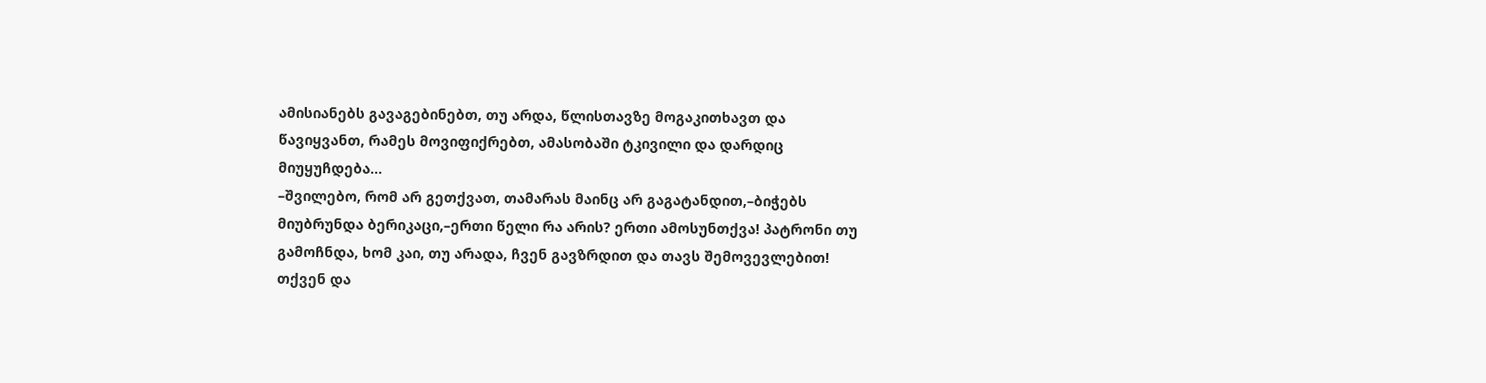ამისიანებს გავაგებინებთ, თუ არდა, წლისთავზე მოგაკითხავთ და წავიყვანთ, რამეს მოვიფიქრებთ, ამასობაში ტკივილი და დარდიც მიუყუჩდება…
–შვილებო, რომ არ გეთქვათ, თამარას მაინც არ გაგატანდით,–ბიჭებს მიუბრუნდა ბერიკაცი,–ერთი წელი რა არის? ერთი ამოსუნთქვა! პატრონი თუ გამოჩნდა, ხომ კაი, თუ არადა, ჩვენ გავზრდით და თავს შემოვევლებით! თქვენ და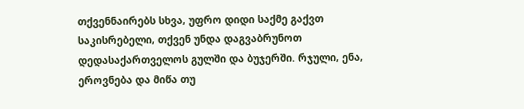თქვენნაირებს სხვა, უფრო დიდი საქმე გაქვთ საკისრებელი, თქვენ უნდა დაგვაბრუნოთ დედასაქართველოს გულში და ბუჯერში. რჯული, ენა, ეროვნება და მიწა თუ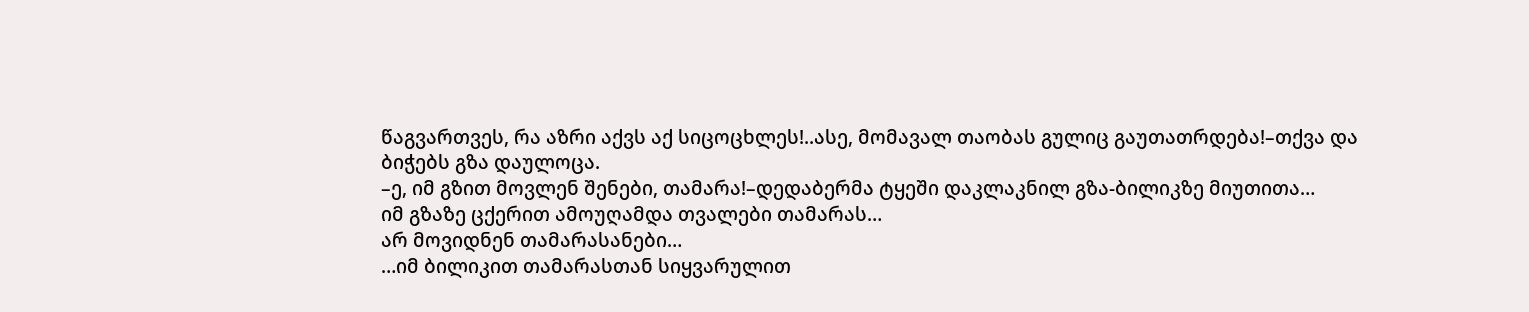წაგვართვეს, რა აზრი აქვს აქ სიცოცხლეს!..ასე, მომავალ თაობას გულიც გაუთათრდება!–თქვა და ბიჭებს გზა დაულოცა.
–ე, იმ გზით მოვლენ შენები, თამარა!–დედაბერმა ტყეში დაკლაკნილ გზა-ბილიკზე მიუთითა…
იმ გზაზე ცქერით ამოუღამდა თვალები თამარას…
არ მოვიდნენ თამარასანები…
…იმ ბილიკით თამარასთან სიყვარულით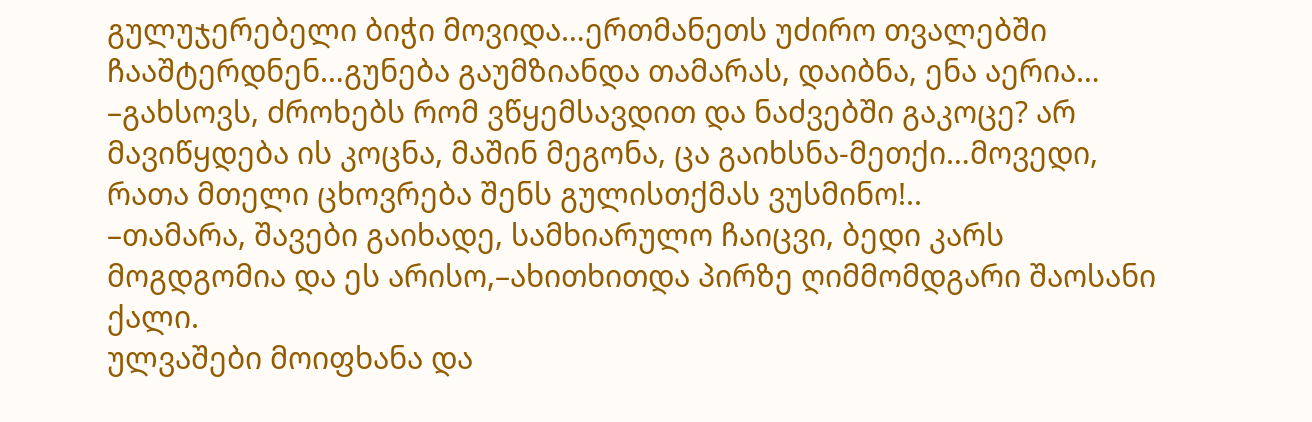გულუჯერებელი ბიჭი მოვიდა…ერთმანეთს უძირო თვალებში ჩააშტერდნენ…გუნება გაუმზიანდა თამარას, დაიბნა, ენა აერია…
–გახსოვს, ძროხებს რომ ვწყემსავდით და ნაძვებში გაკოცე? არ მავიწყდება ის კოცნა, მაშინ მეგონა, ცა გაიხსნა-მეთქი…მოვედი, რათა მთელი ცხოვრება შენს გულისთქმას ვუსმინო!..
–თამარა, შავები გაიხადე, სამხიარულო ჩაიცვი, ბედი კარს მოგდგომია და ეს არისო,–ახითხითდა პირზე ღიმმომდგარი შაოსანი ქალი.
ულვაშები მოიფხანა და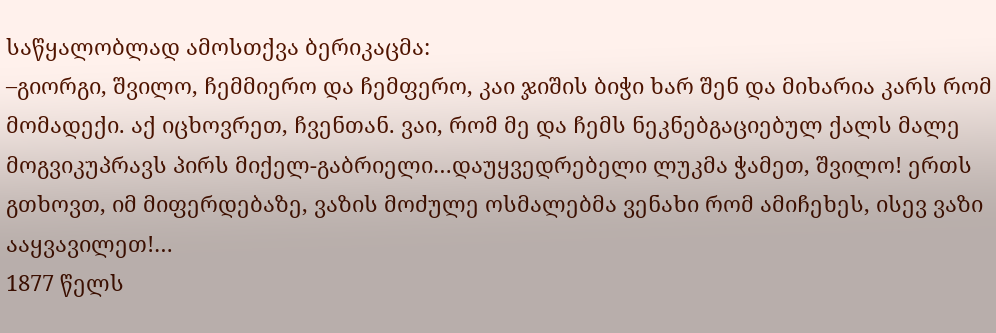საწყალობლად ამოსთქვა ბერიკაცმა:
–გიორგი, შვილო, ჩემმიერო და ჩემფერო, კაი ჯიშის ბიჭი ხარ შენ და მიხარია კარს რომ მომადექი. აქ იცხოვრეთ, ჩვენთან. ვაი, რომ მე და ჩემს ნეკნებგაციებულ ქალს მალე მოგვიკუპრავს პირს მიქელ-გაბრიელი…დაუყვედრებელი ლუკმა ჭამეთ, შვილო! ერთს გთხოვთ, იმ მიფერდებაზე, ვაზის მოძულე ოსმალებმა ვენახი რომ ამიჩეხეს, ისევ ვაზი ააყვავილეთ!…
1877 წელს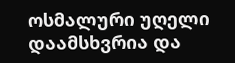ოსმალური უღელი დაამსხვრია და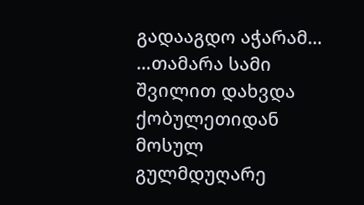გადააგდო აჭარამ…
…თამარა სამი შვილით დახვდა ქობულეთიდან მოსულ გულმდუღარე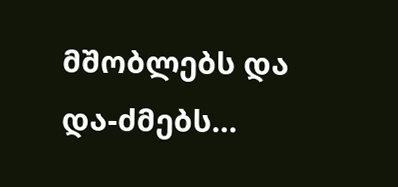მშობლებს და და-ძმებს…